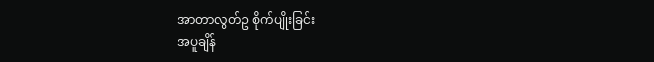အာတာလွတ်ဥ စိုက်ပျိုးခြင်း
အပူချိန်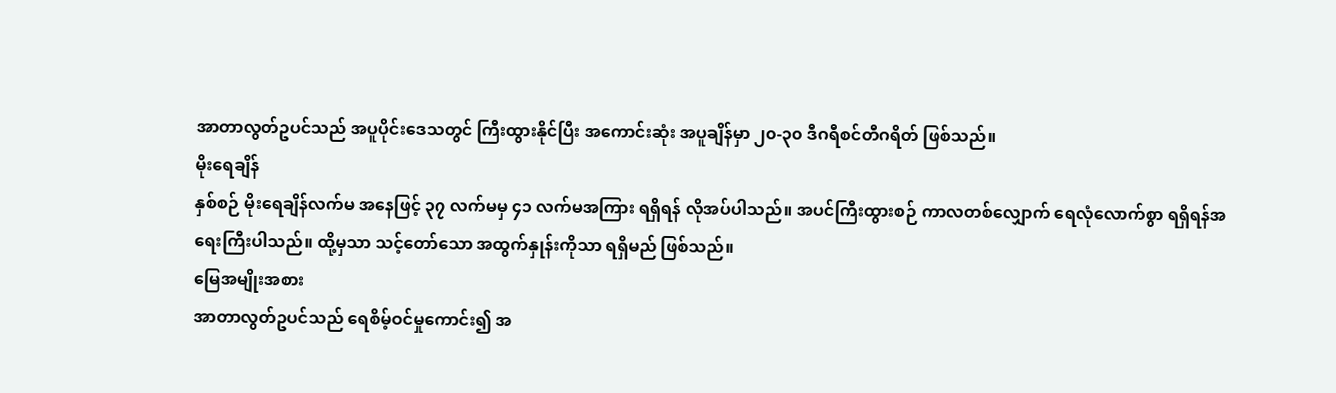အာတာလွတ်ဥပင်သည် အပူပိုင်းဒေသတွင် ကြီးထွားနိုင်ပြီး အကောင်းဆုံး အပူချိန်မှာ ၂၀-၃၀ ဒီဂရီစင်တီဂရိတ် ဖြစ်သည်။
မိုးရေချိန်
နှစ်စဉ် မိုးရေချိန်လက်မ အနေဖြင့် ၃၇ လက်မမှ ၄၁ လက်မအကြား ရရှိရန် လိုအပ်ပါသည်။ အပင်ကြီးထွားစဉ် ကာလတစ်လျှောက် ရေလုံလောက်စွာ ရရှိရန်အရေးကြီးပါသည်။ ထို့မှသာ သင့်တော်သော အထွက်နှုန်းကိုသာ ရရှိမည် ဖြစ်သည်။
မြေအမျိုးအစား
အာတာလွတ်ဥပင်သည် ရေစိမ့်ဝင်မှုကောင်း၍ အ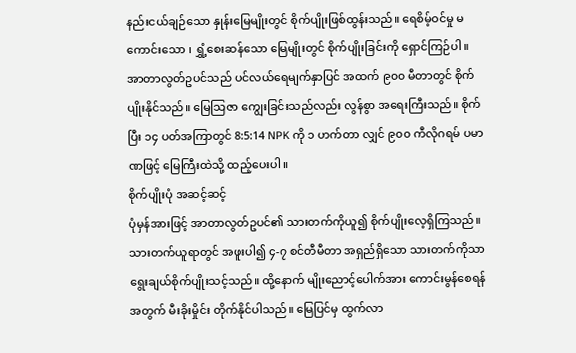နည်းငယ်ချဉ်သော နှုန်းမြေမျိုးတွင် စိုက်ပျိုးဖြစ်ထွန်းသည်။ ရေစိမ့်ဝင်မှု မကောင်းသော ၊ ရွှံ့စေးဆန်သော မြေမျိုးတွင် စိုက်ပျိုးခြင်းကို ရှောင်ကြဉ်ပါ။ အာတာလွတ်ဥပင်သည် ပင်လယ်ရေမျက်နှာပြင် အထက် ၉၀၀ မီတာတွင် စိုက်ပျိုးနိုင်သည်။ မြေသြဇာ ကျွေးခြင်းသည်လည်း လွန်စွာ အရေးကြီးသည်။ စိုက်ပြီး ၁၄ ပတ်အကြာတွင် 8:5:14 NPK ကို ၁ ဟက်တာ လျှင် ၉၀၀ ကီလိုဂရမ် ပမာဏဖြင့် မြေကြီးထဲသို့ ထည့်ပေးပါ။
စိုက်ပျိုးပုံ အဆင့်ဆင့်
ပုံမှန်အားဖြင့် အာတာလွတ်ဥပင်၏ သားတက်ကိုယူ၍ စိုက်ပျိုးလေ့ရှိကြသည်။ သားတက်ယူရာတွင် အဖူးပါ၍ ၄-၇ စင်တီမီတာ အရှည်ရှိသော သားတက်ကိုသာ ရွေးချယ်စိုက်ပျိုးသင့်သည်။ ထို့နောက် မျိုးညောင့်ပေါက်အား ကောင်းမွန်စေရန်အတွက် မီးခိုးမှိုင်း တိုက်နိုင်ပါသည်။ မြေပြင်မှ ထွက်လာ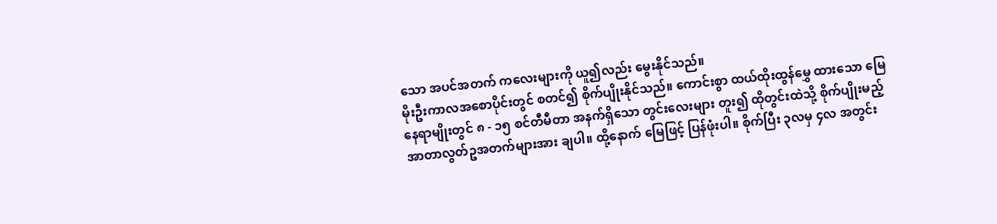သော အပင်အတက် ကလေးများကို ယူ၍လည်း မွေးနိုင်သည်။
မိုးဦးကာလအစောပိုင်းတွင် စတင်၍ စိုက်ပျိုးနိုင်သည်။ ကောင်းစွာ ထယ်ထိုးထွန်မွှေ ထားသော မြေနေရာမျိုးတွင် ၈ - ၁၅ စင်တီမီတာ အနက်ရှိသော တွင်းလေးများ တူး၍ ထိုတွင်းထဲသို့ စိုက်ပျိုးမည့် အာတာလွတ်ဥအတက်များအား ချပါ။ ထို့နောက် မြေဖြင့် ပြန်ဖုံးပါ။ စိုက်ပြီး ၃လမှ ၄လ အတွင်း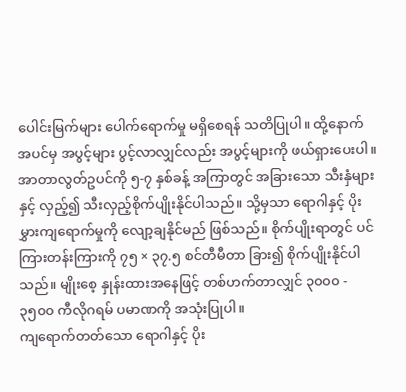ပေါင်းမြက်များ ပေါက်ရောက်မှု မရှိစေရန် သတိပြုပါ။ ထို့နောက် အပင်မှ အပွင့်များ ပွင့်လာလျှင်လည်း အပွင့်များကို ဖယ်ရှားပေးပါ။
အာတာလွတ်ဥပင်ကို ၅-၇ နှစ်ခန့် အကြာတွင် အခြားသော သီးနှံများနှင့် လှည့်၍ သီးလှည့်စိုက်ပျိုးနိုင်ပါသည်။ သို့မှသာ ရောဂါနှင့် ပိုးမွှားကျရောက်မှုကို လျော့ချနိုင်မည် ဖြစ်သည်။ စိုက်ပျိုးရာတွင် ပင်ကြားတန်းကြားကို ၇၅ × ၃၇.၅ စင်တီမီတာ ခြား၍ စိုက်ပျိုးနိုင်ပါသည်။ မျိုးစေ့ နှုန်းထားအနေဖြင့် တစ်ဟက်တာလျှင် ၃၀၀၀ - ၃၅၀၀ ကီလိုဂရမ် ပမာဏကို အသုံးပြုပါ။
ကျရောက်တတ်သော ရောဂါနှင့် ပိုး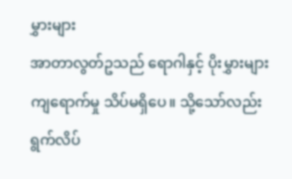မွှားများ
အာတာလွတ်ဥသည် ရောဂါနှင့် ပိုးမွှားများကျရောက်မှု သိပ်မရှိပေ။ သို့သော်လည်း ရွက်လိပ်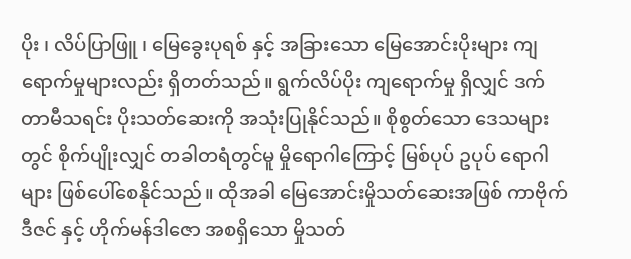ပိုး ၊ လိပ်ပြာဖြူ ၊ မြေခွေးပုရစ် နှင့် အခြားသော မြေအောင်းပိုးများ ကျရောက်မှုများလည်း ရှိတတ်သည်။ ရွက်လိပ်ပိုး ကျရောက်မှု ရှိလျှင် ဒက်တာမီသရင်း ပိုးသတ်ဆေးကို အသုံးပြုနိုင်သည်။ စိုစွတ်သော ဒေသများတွင် စိုက်ပျိုးလျှင် တခါတရံတွင်မူ မှိုရောဂါကြောင့် မြစ်ပုပ် ဥပုပ် ရောဂါများ ဖြစ်ပေါ်စေနိုင်သည်။ ထိုအခါ မြေအောင်းမှိုသတ်ဆေးအဖြစ် ကာဗိုက်ဒီဇင် နှင့် ဟိုက်မန်ဒါဇော အစရှိသော မှိုသတ်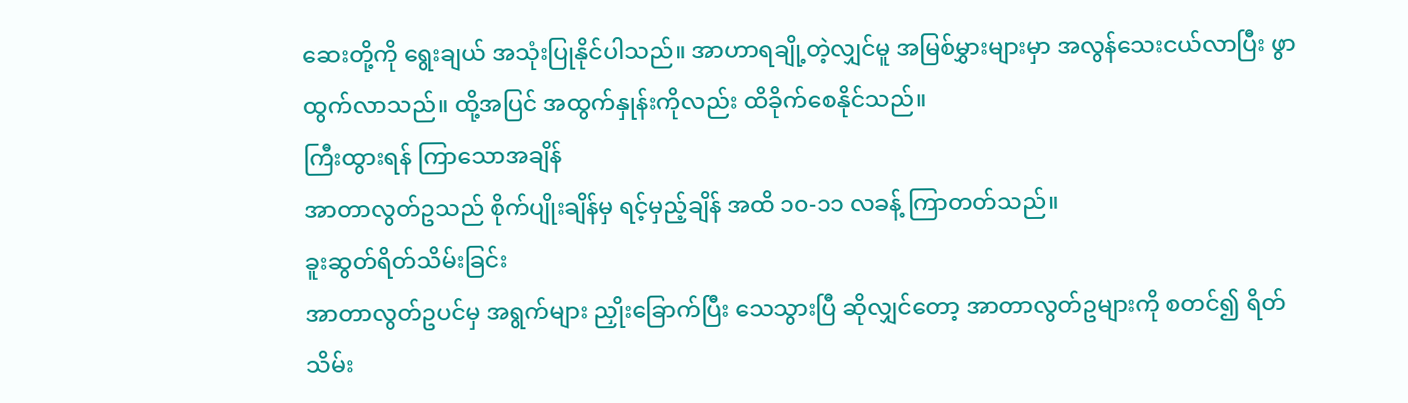ဆေးတို့ကို ရွေးချယ် အသုံးပြုနိုင်ပါသည်။ အာဟာရချို့တဲ့လျှင်မူ အမြစ်မွှားများမှာ အလွန်သေးငယ်လာပြီး ဖွာထွက်လာသည်။ ထို့အပြင် အထွက်နှုန်းကိုလည်း ထိခိုက်စေနိုင်သည်။
ကြီးထွားရန် ကြာသောအချိန်
အာတာလွတ်ဥသည် စိုက်ပျိုးချိန်မှ ရင့်မှည့်ချိန် အထိ ၁၀-၁၁ လခန့် ကြာတတ်သည်။
ခူးဆွတ်ရိတ်သိမ်းခြင်း
အာတာလွတ်ဥပင်မှ အရွက်များ ညှိုးခြောက်ပြီး သေသွားပြီ ဆိုလျှင်တော့ အာတာလွတ်ဥများကို စတင်၍ ရိတ်သိမ်း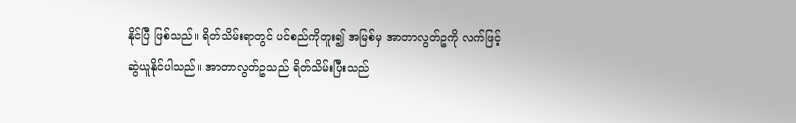နိုင်ပြီ ဖြစ်သည်။ ရိတ်သိမ်းရာတွင် ပင်စည်ကိုတူး၍ အမြစ်မှ အာတာလွတ်ဥကို လက်ဖြင့် ဆွဲယူနိုင်ပါသည်။ အာတာလွတ်ဥသည် ရိတ်သိမ်းပြီးသည်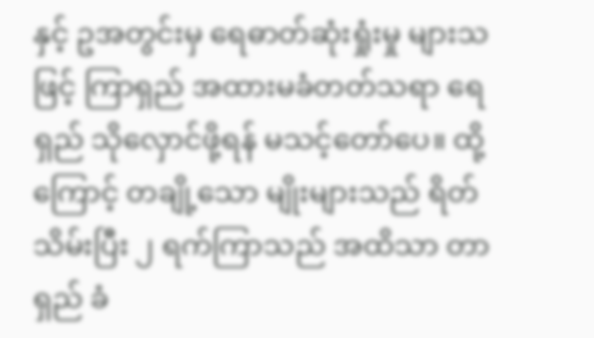နှင့် ဥအတွင်းမှ ရေဓာတ်ဆုံးရှုံးမှု များသဖြင့် ကြာရှည် အထားမခံတတ်သရာ ရေရှည် သိုလှောင်ဖို့ရန် မသင့်တော်ပေ။ ထို့ကြောင့် တချို့သော မျိုးများသည် ရိတ်သိမ်းပြီး ၂ ရက်ကြာသည် အထိသာ တာရှည် ခံ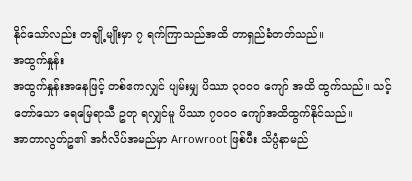နိုင်သော်လည်း တချို့မျိုးမှာ ၇ ရက်ကြာသည်အထိ တာရှည်ခံတတ်သည်။
အထွက်နှုန်း
အထွက်နှုန်းအနေဖြင့် တစ်ဧကလျှင် ပျမ်းမျှ ပိဿာ ၃၀၀၀ ကျော် အထိ ထွက်သည်။ သင့်တော်သော ရေမြေရာသီ ဥတု ရလျှင်မူ ပိဿာ ၇၀၀၀ ကျော်အထိထွက်နိုင်သည်။
အာတာလွတ်ဥ၏ အင်္ဂလိပ်အမည်မှာ Arrowroot ဖြစ်ပီး သိပ္ပံနာမည်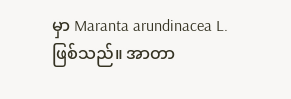မှာ Maranta arundinacea L. ဖြစ်သည်။ အာတာ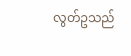လွတ်ဥသည်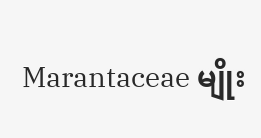Marantaceae မျိုး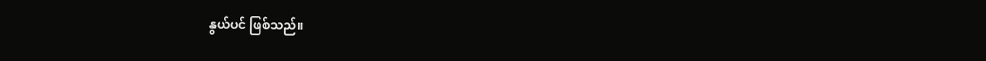နွယ်ပင် ဖြစ်သည်။